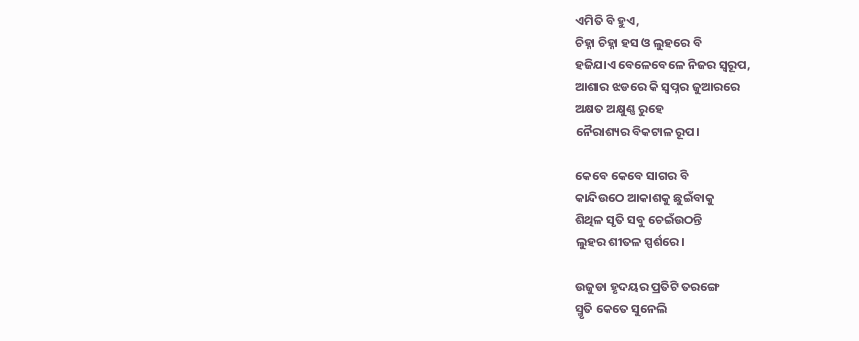ଏମିତି ବି ହୁଏ,
ଚିହ୍ନା ଚିହ୍ନା ହସ ଓ ଲୁହରେ ବି
ହଜିଯାଏ ବେଳେବେଳେ ନିଜର ସ୍ବରୂପ,
ଆଶାର ଝଡରେ କି ସ୍ବପ୍ନର ଜୁଆରରେ
ଅକ୍ଷତ ଅକ୍ଷୁଣ୍ଣ ରୁହେ
ନୈରାଶ୍ୟର ବିକଟାଳ ରୂପ।

କେବେ କେବେ ସାଗର ବି
କାନ୍ଦିଉଠେ ଆକାଶକୁ ଛୁଇଁବାକୁ
ଶିଥିଳ ସୃତି ସବୁ ଚେଇଁଉଠନ୍ତି
ଲୁହର ଶୀତଳ ସ୍ପର୍ଶରେ।

ଉଜୁଡା ହୃଦୟର ପ୍ରତିଟି ତରଙ୍ଗେ
ସ୍ମୃତି କେତେ ସୁନେଲି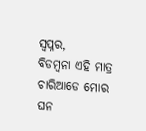ସ୍ବପ୍ନର,
ବିଡମ୍ବନା ଏହି ମାତ୍ର
ଚାରିଆଡେ ମୋର ଘନ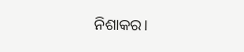ନିଶାକର।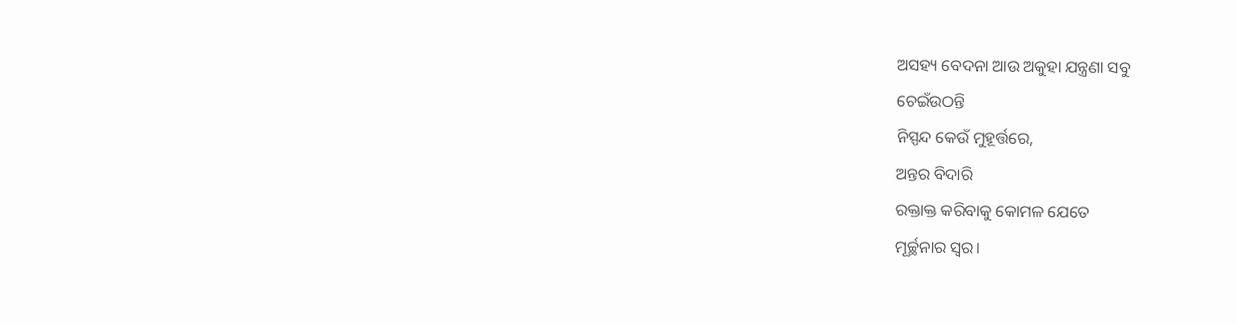ଅସହ୍ୟ ବେଦନା ଆଉ ଅକୁହା ଯନ୍ତ୍ରଣା ସବୁ
ଚେଇଁଉଠନ୍ତି
ନିସ୍ପନ୍ଦ କେଉଁ ମୁହୂର୍ତ୍ତରେ,
ଅନ୍ତର ବିଦାରି
ରକ୍ତାକ୍ତ କରିବାକୁ କୋମଳ ଯେତେ
ମୂର୍ଚ୍ଛନାର ସ୍ବର।